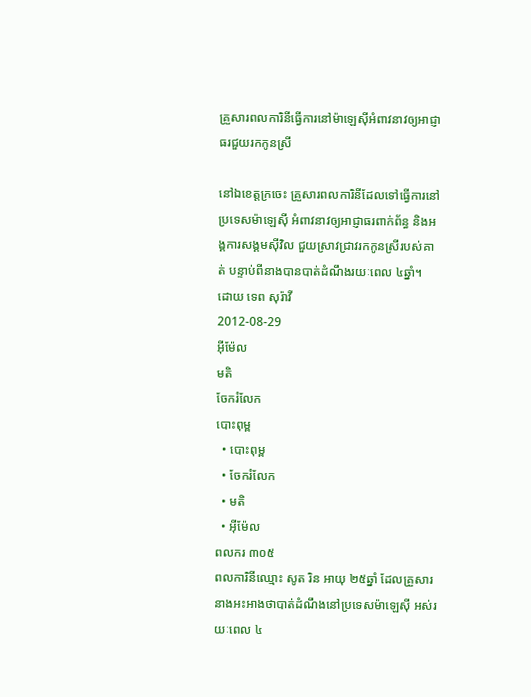គ្រួសារពលការិនីធ្វើការនៅម៉ាឡេស៊ីអំពាវនាវឲ្យអាជ្ញាធរជួយរកកូនស្រី

នៅឯខេត្តក្រចេះ គ្រួសារពលការិនីដែលទៅធ្វើការនៅប្រទេសម៉ាឡេស៊ី អំពាវនាវឲ្យអាជ្ញាធរពាក់ព័ន្ធ និងអង្គការសង្គមស៊ីវិល ជួយស្រាវជ្រាវរកកូនស្រីរបស់គាត់ បន្ទាប់ពីនាងបានបាត់ដំណឹងរយៈពេល ៤ឆ្នាំ។
ដោយ ទេព សុរ៉ាវី
2012-08-29
អ៊ីម៉ែល
មតិ
ចែករំលែក
បោះពុម្ព
  • បោះពុម្ព
  • ចែករំលែក
  • មតិ
  • អ៊ីម៉ែល
ពលករ ៣០៥
ពលការិនីឈ្មោះ សូត រិន អាយុ ២៥ឆ្នាំ ដែលគ្រួសារនាងអះអាងថាបាត់ដំណឹងនៅប្រទេសម៉ាឡេស៊ី អស់រយៈពេល ៤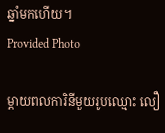ឆ្នាំមកហើយ។
Provided Photo

ម្ដាយពលការិនីមួយរូបឈ្មោះ លឿ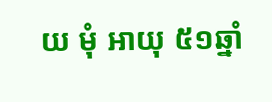យ មុំ អាយុ ៥១ឆ្នាំ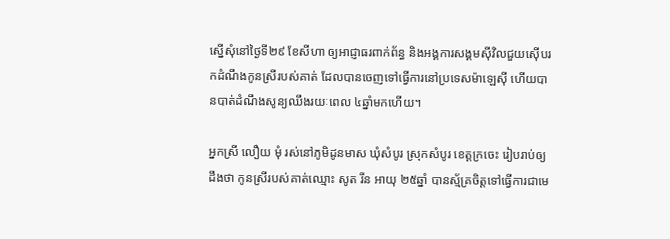ស្នើសុំនៅថ្ងៃទី២៩ ខែសីហា ឲ្យអាជ្ញាធរពាក់ព័ន្ធ និងអង្គការសង្គមស៊ីវិលជួយស៊ើបរកដំណឹងកូនស្រីរបស់គាត់ ដែលបានចេញទៅធ្វើការនៅប្រទេសម៉ាឡេស៊ី ហើយបានបាត់ដំណឹងសូន្យឈឹងរយៈពេល ៤ឆ្នាំមកហើយ។

អ្នកស្រី លឿយ មុំ រស់នៅភូមិដូនមាស ឃុំសំបូរ ស្រុកសំបូរ ខេត្តក្រចេះ រៀបរាប់ឲ្យដឹងថា កូនស្រីរបស់គាត់ឈ្មោះ សូត រីន អាយុ ២៥ឆ្នាំ បានស្ម័គ្រចិត្តទៅធ្វើការជាមេ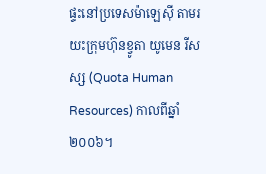ផ្ទះនៅប្រទេសម៉ាឡេស៊ី តាមរយះក្រុមហ៊ុនខ្វូតា យូមេន រីសស្ស (Quota Human Resources) កាលពីឆ្នាំ២០០៦។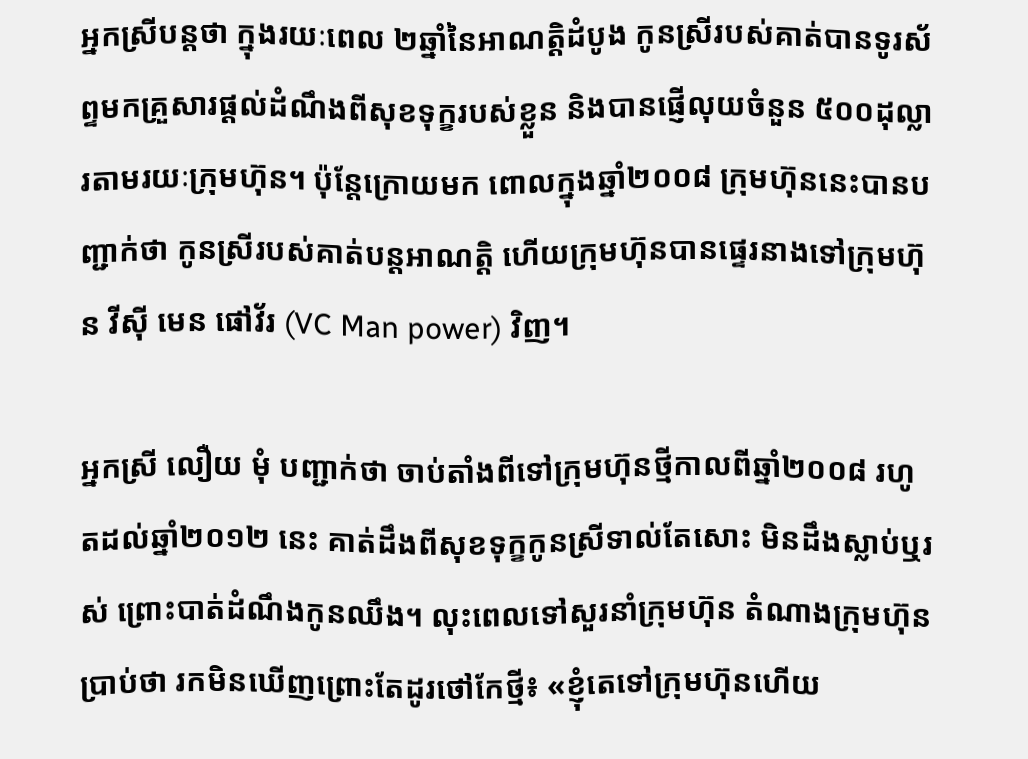អ្នកស្រីបន្តថា ក្នុងរយៈពេល ២ឆ្នាំនៃអាណត្តិដំបូង កូនស្រីរបស់គាត់បានទូរស័ព្ទមកគ្រួសារផ្ដល់ដំណឹងពីសុខទុក្ខរបស់ខ្លួន និងបានផ្ញើលុយចំនួន ៥០០ដុល្លារតាមរយៈក្រុមហ៊ុន។ ប៉ុន្តែក្រោយមក ពោលក្នុងឆ្នាំ២០០៨ ក្រុមហ៊ុននេះបានបញ្ជាក់ថា កូនស្រីរបស់គាត់បន្តអាណត្តិ ហើយក្រុមហ៊ុនបានផ្ទេរនាងទៅក្រុមហ៊ុន វីស៊ី មេន ផៅវ័រ (VC Man power) វិញ។

អ្នកស្រី លឿយ មុំ បញ្ជាក់ថា ចាប់តាំងពីទៅក្រុមហ៊ុនថ្មីកាលពីឆ្នាំ២០០៨ រហូតដល់ឆ្នាំ២០១២ នេះ គាត់ដឹងពីសុខទុក្ខកូនស្រីទាល់តែសោះ មិនដឹងស្លាប់ឬរស់ ព្រោះបាត់ដំណឹងកូនឈឹង។ លុះពេលទៅសួរនាំក្រុមហ៊ុន តំណាងក្រុមហ៊ុនប្រាប់ថា រកមិនឃើញព្រោះតែដូរថៅកែថ្មី៖ «ខ្ញុំតេទៅក្រុមហ៊ុនហើយ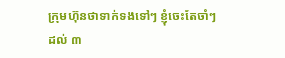ក្រុមហ៊ុនថាទាក់ទងទៅៗ ខ្ញុំចេះតែចាំៗ ដល់ ៣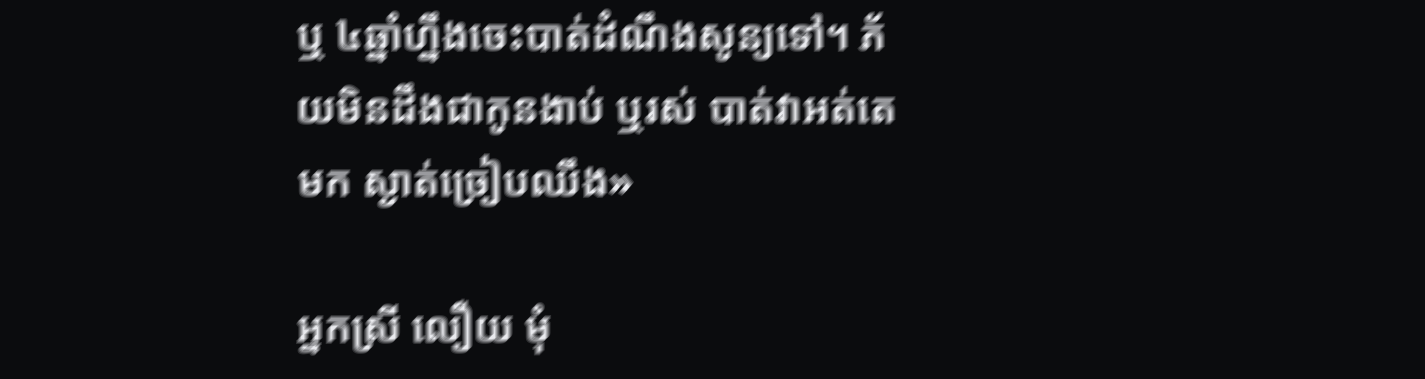ឬ ៤ឆ្នាំហ្នឹងចេះបាត់ដំណឹងសូន្យទៅ។ ភ័យមិនដឹងជាកូនងាប់ ឬរស់ បាត់វាអត់តេមក ស្ងាត់ច្រៀបឈឹង»

អ្នកស្រី លឿយ មុំ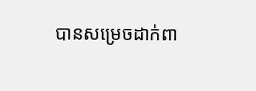បានសម្រេចដាក់ពា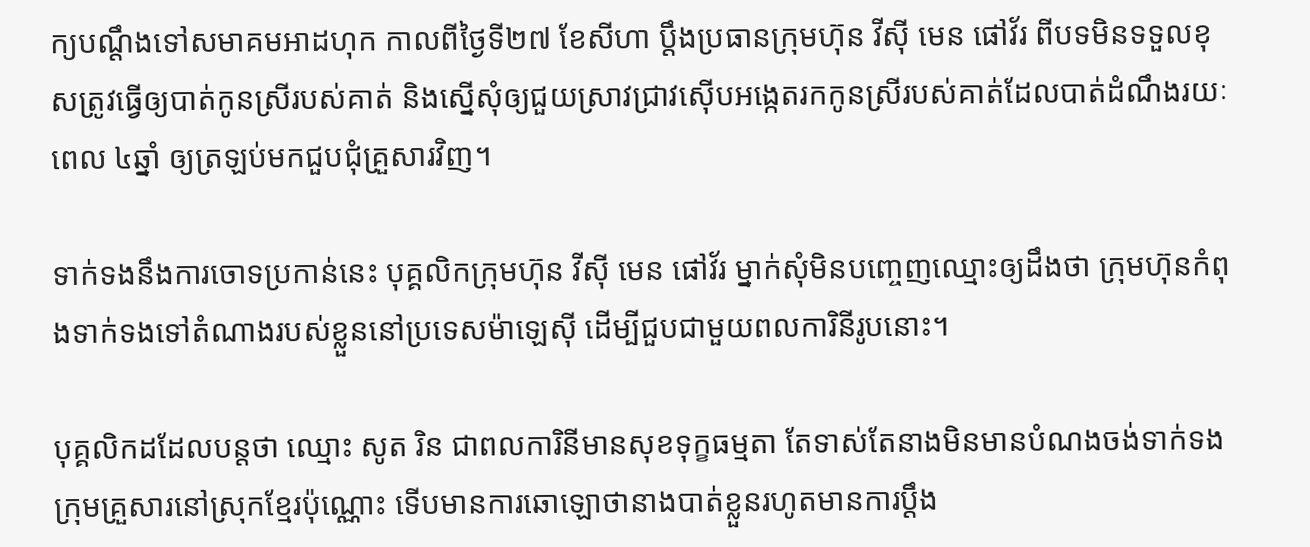ក្យបណ្ដឹងទៅសមាគមអាដហុក កាលពីថ្ងៃទី២៧ ខែសីហា ប្ដឹងប្រធានក្រុមហ៊ុន វីស៊ី មេន ផៅវ័រ ពីបទមិនទទួលខុសត្រូវធ្វើឲ្យបាត់កូនស្រីរបស់គាត់ និងស្នើសុំឲ្យជួយស្រាវជ្រាវស៊ើបអង្កេតរកកូនស្រីរបស់គាត់ដែលបាត់ដំណឹងរយៈពេល ៤ឆ្នាំ ឲ្យត្រឡប់មកជួបជុំគ្រួសារវិញ។

ទាក់ទងនឹងការចោទប្រកាន់នេះ បុគ្គលិកក្រុមហ៊ុន វីស៊ី មេន ផៅវ័រ ម្នាក់សុំមិនបញ្ចេញឈ្មោះឲ្យដឹងថា ក្រុមហ៊ុនកំពុងទាក់ទងទៅតំណាងរបស់ខ្លួននៅប្រទេសម៉ាឡេស៊ី ដើម្បីជួបជាមួយពលការិនីរូបនោះ។

បុគ្គលិកដដែលបន្តថា ឈ្មោះ សូត រិន ជាពលការិនីមានសុខទុក្ខធម្មតា តែទាស់តែនាងមិនមានបំណងចង់ទាក់ទងក្រុមគ្រួសារនៅស្រុកខ្មែរប៉ុណ្ណោះ ទើបមានការឆោឡោថានាងបាត់ខ្លួនរហូតមានការប្ដឹង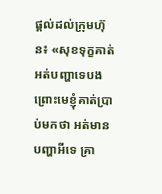ផ្ដល់ដល់ក្រុមហ៊ុន៖ «សុខទុក្ខគាត់អត់បញ្ហាទេបង ព្រោះមេខ្ញុំគាត់ប្រាប់មកថា អត់មានបញ្ហាអីទេ គ្រា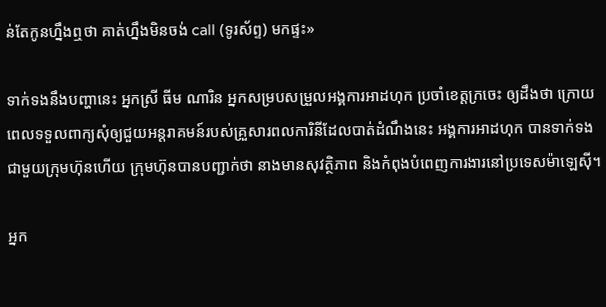ន់តែកូនហ្នឹងឮថា គាត់ហ្នឹងមិនចង់ call (ទូរស័ព្ទ) មកផ្ទះ»

ទាក់ទងនឹងបញ្ហានេះ អ្នកស្រី ធីម ណារិន អ្នកសម្របសម្រួលអង្គការអាដហុក ប្រចាំខេត្តក្រចេះ ឲ្យដឹងថា ក្រោយពេលទទួលពាក្យសុំឲ្យជួយអន្តរាគមន៍របស់គ្រួសារពលការិនីដែលបាត់ដំណឹងនេះ អង្គការអាដហុក បានទាក់ទងជាមួយក្រុមហ៊ុនហើយ ក្រុមហ៊ុនបានបញ្ជាក់ថា នាងមានសុវត្ថិភាព និងកំពុងបំពេញការងារនៅប្រទេសម៉ាឡេស៊ី។

អ្នក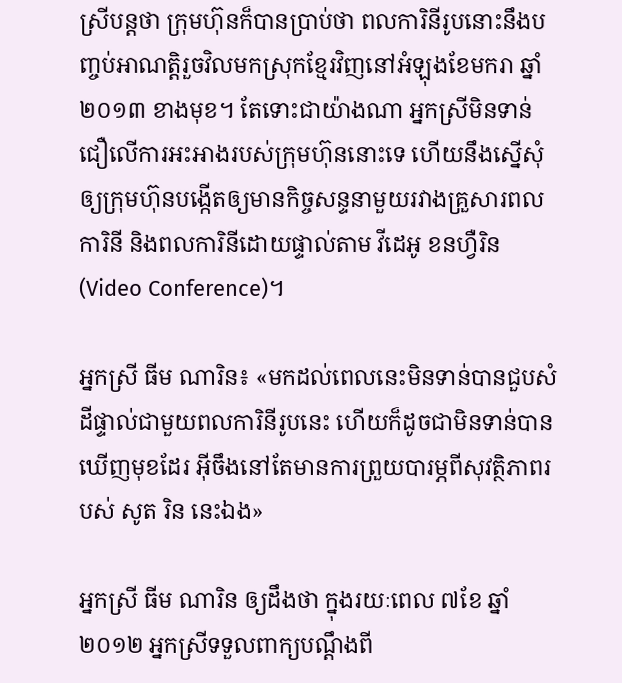ស្រីបន្តថា ក្រុមហ៊ុនក៏បានប្រាប់ថា ពលការិនីរូបនោះនឹងបញ្ចប់អាណត្តិរួចវិលមកស្រុកខ្មែរវិញនៅអំឡុងខែមករា ឆ្នាំ២០១៣ ខាងមុខ។ តែទោះជាយ៉ាងណា អ្នកស្រីមិនទាន់ជឿលើការអះអាងរបស់ក្រុមហ៊ុននោះទេ ហើយនឹងស្នើសុំឲ្យក្រុមហ៊ុនបង្កើតឲ្យមានកិច្ចសន្ទនាមួយរវាងគ្រួសារពលការិនី និងពលការិនីដោយផ្ទាល់តាម វីដេអូ ខនហ្វឺរិន (Video Conference)។

អ្នកស្រី ធីម ណារិន៖ «មកដល់ពេលនេះមិនទាន់បានជួបសំដីផ្ទាល់ជាមួយពលការិនីរូបនេះ ហើយក៏ដូចជាមិនទាន់បានឃើញមុខដែរ អ៊ីចឹងនៅតែមានការព្រួយបារម្ភពីសុវត្ថិភាពរបស់ សូត រិន នេះឯង»

អ្នកស្រី ធីម ណារិន ឲ្យដឹងថា ក្នុងរយៈពេល ៧ខែ ឆ្នាំ២០១២ អ្នកស្រីទទួលពាក្យបណ្ដឹងពី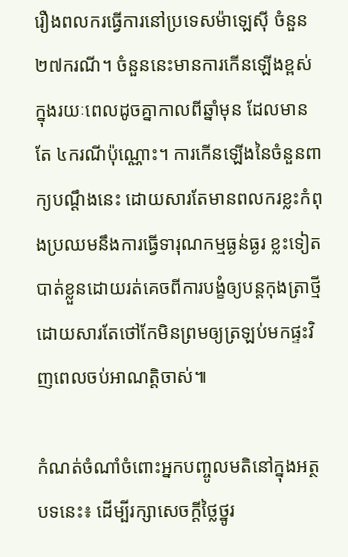រឿងពលករធ្វើការនៅប្រទេសម៉ាឡេស៊ី ចំនួន ២៧ករណី។ ចំនួននេះមានការកើនឡើងខ្ពស់ក្នុងរយៈពេលដូចគ្នាកាលពីឆ្នាំមុន ដែលមានតែ ៤ករណីប៉ុណ្ណោះ។ ការកើនឡើងនៃចំនួនពាក្យបណ្ដឹងនេះ ដោយសារតែមានពលករខ្លះកំពុងប្រឈមនឹងការធ្វើទារុណកម្មធ្ងន់ធ្ងរ ខ្លះទៀតបាត់ខ្លួនដោយរត់គេចពីការបង្ខំឲ្យបន្តកុងត្រាថ្មី ដោយសារតែថៅកែមិនព្រមឲ្យត្រឡប់មកផ្ទះវិញពេលចប់អាណត្តិចាស់៕

កំណត់ចំណាំចំពោះអ្នកបញ្ចូលមតិនៅក្នុងអត្ថបទនេះ៖ ដើម្បីរក្សាសេចក្ដីថ្លៃថ្នូរ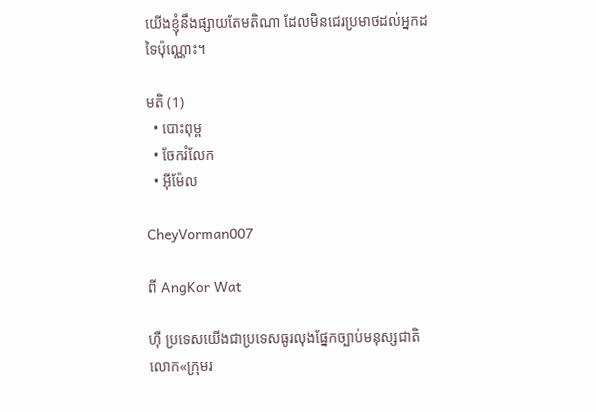យើងខ្ញុំនឹងផ្សាយតែមតិណា ដែលមិនជេរប្រមាថដល់អ្នកដទៃប៉ុណ្ណោះ។

មតិ (1)
  • បោះពុម្ព
  • ចែករំលែក
  • អ៊ីម៉ែល

CheyVorman007

ពី AngKor Wat

ហ៊ឺ ប្រទេសយើងជាប្រទេសធូរលុងផ្នែកច្បាប់មនុស្សជាតិ
លោក«ក្រុមរ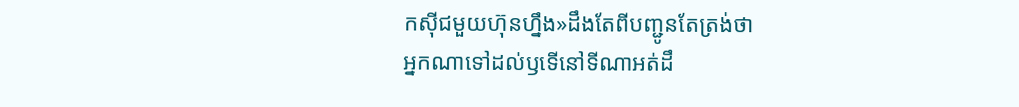កស៊ីជមួយហ៊ុនហ្នឹង»ដឹងតែពីបញ្ជូនតែត្រង់ថា
អ្នកណាទៅដល់ឫទើនៅទីណាអត់ដឹ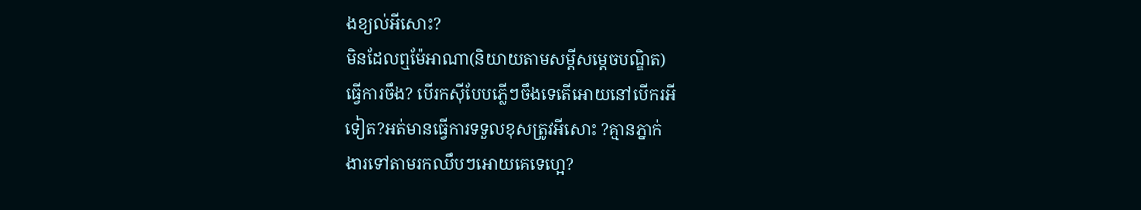ងខ្យល់អីសោះ?
មិនដែលឮម៉ែអាណា(និយាយតាមសម្តីសម្តេចបណ្ឌិត)
ធ្វើការចឹង? បើរកស៊ីបែបភ្លើៗចឹងទេតើអោយនៅបើករអី
ទៀត?អត់មានធើ្វការទទួលខុសត្រូវអីសោះ ?គ្មានភ្នាក់
ងារទៅតាមរកឈឹបៗអោយគេទេហ្អេ?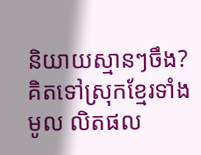និយាយស្មានៗចឹង?
គិតទៅស្រុកខ្មែរទាំងមូល លិតផល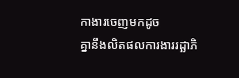កាងារចេញមកដូច
គ្នានឹងលិតផលការងាររដ្ឆាភិ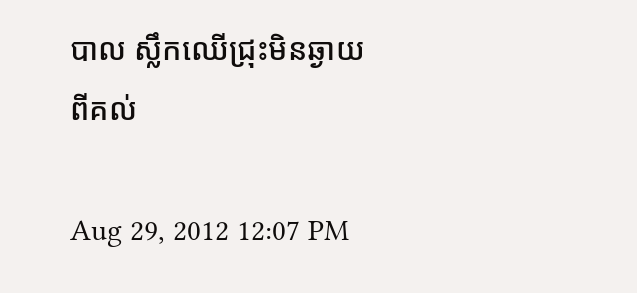បាល ស្លឹកឈើជ្រុះមិនឆ្ងាយ
ពីគល់

Aug 29, 2012 12:07 PM